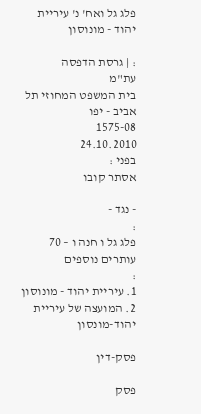פלג גל ואח' נ' עיריית יהוד - מונוסון

: | גרסת הדפסה
עת"מ
בית המשפט המחוזי תל אביב - יפו
1575-08
24.10.2010
בפני :
אסתר קובו

- נגד -
:
פלג גל ו חנה ו – 70 עותרים נוספים
:
1. עיריית יהוד - מונוסון
2. המועצה של עיריית יהוד-מונסון

פסק-דין

פסק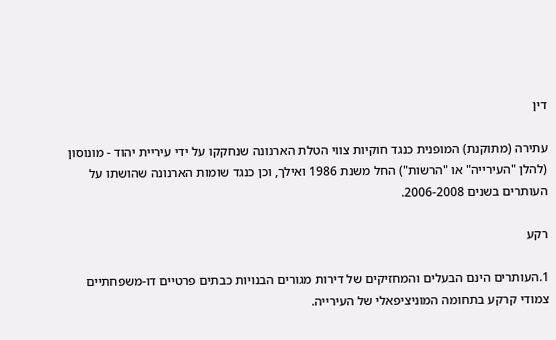דין

עתירה (מתוקנת) המופנית כנגד חוקיות צווי הטלת הארנונה שנחקקו על ידי עיריית יהוד - מונוסון (להלן "העירייה" או "הרשות") החל משנת 1986 ואילך, וכן כנגד שומות הארנונה שהושתו על העותרים בשנים 2006-2008.

רקע

1.העותרים הינם הבעלים והמחזיקים של דירות מגורים הבנויות כבתים פרטיים דו-משפחתיים צמודי קרקע בתחומה המוניציפאלי של העירייה.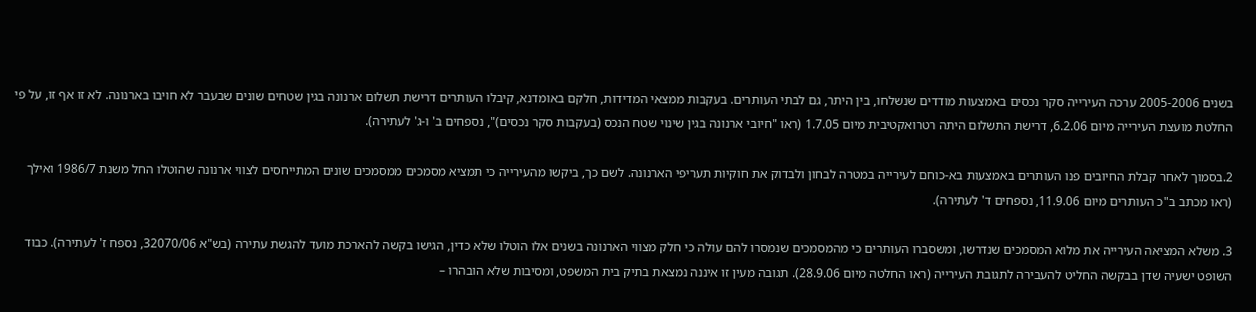בשנים 2005-2006 ערכה העירייה סקר נכסים באמצעות מודדים שנשלחו, בין היתר, גם לבתי העותרים. בעקבות ממצאי המדידות, חלקם באומדנא, קיבלו העותרים דרישת תשלום ארנונה בגין שטחים שונים שבעבר לא חויבו בארנונה. לא זו אף זו, על פי החלטת מועצת העירייה מיום 6.2.06, דרישת התשלום היתה רטרואקטיבית מיום 1.7.05 (ראו "חיובי ארנונה בגין שינוי שטח הנכס (בעקבות סקר נכסים)", נספחים ב' ו-ג' לעתירה).

2.בסמוך לאחר קבלת החיובים פנו העותרים באמצעות בא-כוחם לעירייה במטרה לבחון ולבדוק את חוקיות תעריפי הארנונה. לשם כך, ביקשו מהעירייה כי תמציא מסמכים ממסמכים שונים המתייחסים לצווי ארנונה שהוטלו החל משנת 1986/7 ואילך (ראו מכתב ב"כ העותרים מיום 11.9.06, נספחים ד' לעתירה).

3. משלא המציאה העירייה את מלוא המסמכים שנדרשו, ומשסברו העותרים כי מהמסמכים שנמסרו להם עולה כי חלק מצווי הארנונה בשנים אלו הוטלו שלא כדין, הגישו בקשה להארכת מועד להגשת עתירה (בש"א 32070/06, נספח ז' לעתירה). כבוד השופט ישעיה שדן בבקשה החליט להעבירה לתגובת העירייה (ראו החלטה מיום 28.9.06). תגובה מעין זו איננה נמצאת בתיק בית המשפט, ומסיבות שלא הובהרו –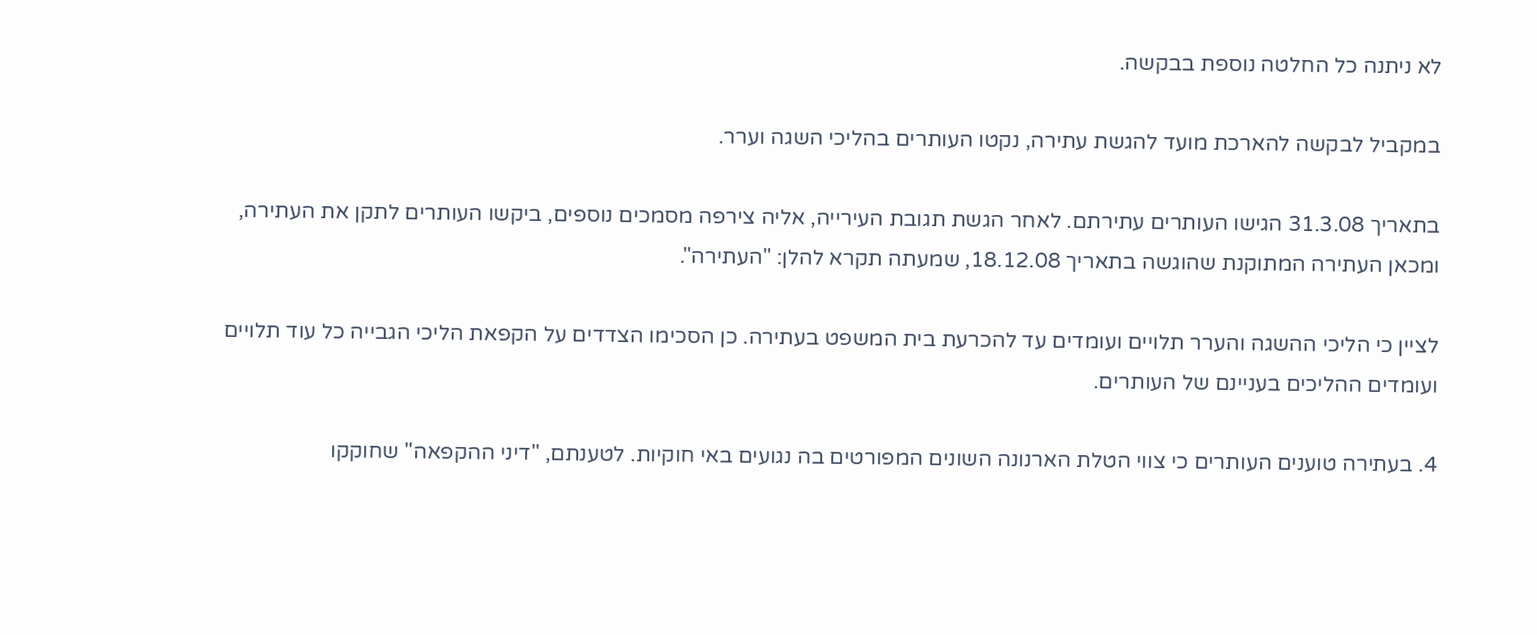לא ניתנה כל החלטה נוספת בבקשה.

במקביל לבקשה להארכת מועד להגשת עתירה, נקטו העותרים בהליכי השגה וערר.

בתאריך 31.3.08 הגישו העותרים עתירתם. לאחר הגשת תגובת העירייה, אליה צירפה מסמכים נוספים, ביקשו העותרים לתקן את העתירה, ומכאן העתירה המתוקנת שהוגשה בתאריך 18.12.08, שמעתה תקרא להלן: "העתירה".

לציין כי הליכי ההשגה והערר תלויים ועומדים עד להכרעת בית המשפט בעתירה. כן הסכימו הצדדים על הקפאת הליכי הגבייה כל עוד תלויים ועומדים ההליכים בעניינם של העותרים.

4. בעתירה טוענים העותרים כי צווי הטלת הארנונה השונים המפורטים בה נגועים באי חוקיות. לטענתם, "דיני ההקפאה" שחוקקו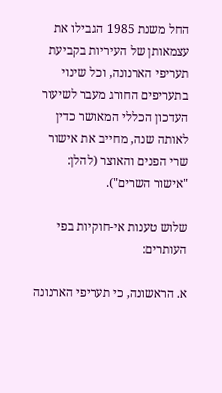החל משנת 1985 הגבילו את עצמאותן של העיריות בקביעת תעריפי הארנונה, וכל שינוי בתעריפים החורג מעבר לשיעור העדכון הכללי המאושר כדין לאותה שנה, מחייב את אישור שרי הפנים והאוצר (להלן: "אישור השרים").

שלוש טענות אי-חוקיות בפי העותרים:

א. הראשונה, כי תעריפי הארנונה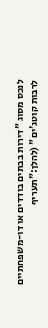לנכס מסוג "דירות בבתים בודדים או דו-משפחתיים לרבות קוטג'ים" (להלן:"תעריף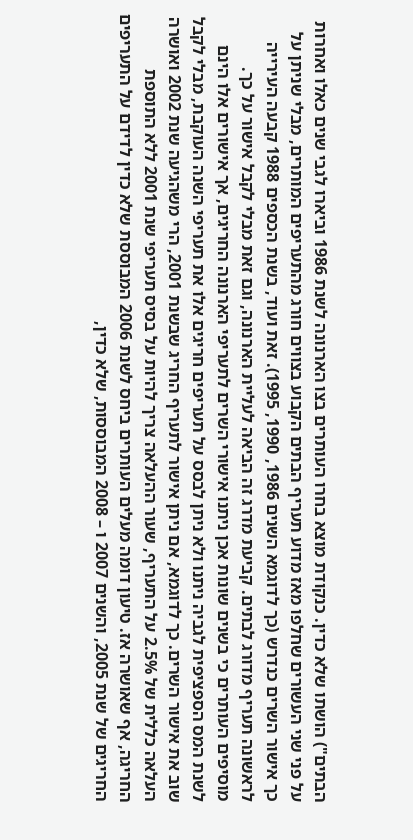הבתים") הושתו שלא כדין. כנקודת מוצא בחרו העותרים בצו הארנונה לשנת 1986 וביארו לגבי שנים כאלו ואחרות על פני שני העשורים שחלפו מאז מדוע תעריף הבתים הקבוע בצווים חורג מהתעריפים המותרים, מבלי שניתן על כך אישור השרים כנדרש (כך לדוגמא השנים 1986, 1990, 1995). זאת ועוד, בשנת הכספים 1988 קבעה העירייה לראשונה תעריף מדורג לבתים. קביעת מדרג זה הביאה לעליית הארנונה, וגם זאת מבלי לקבל אישור על כך. מוסיפים העותרים כי בשנים שונות אכן ניתנו אישורי השרים לתעריפי הארנונה החריגים, אך אישורים אלו הינם לשנת המס הספציפית לגביה ניתנו ולא ניתן לבסס על תעריפים חריגים אלו את תעריפי השנה העוקבת, מבלי לקבל שוב את אישור השרים. כך לדוגמא, אם ניתן אישור לתעריף החריג שבשנת 2001, הרי משהגיעה שנת 2002 ואושרה העלאה כללית של 2.5% על התעריף, שעור ההעלאה צריך להיות על בסיס תעריפי שנת 2001 ללא התוספת החריגה, אף שאושרה אז. טיעון דומה מעלים העותרים ביחס לשנת 2006 המבוססת שלא כדין לדידם על התעריפים החריגים של שנת 2005, והשנים 2007 ו – 2008 המבוססות, שלא כדין,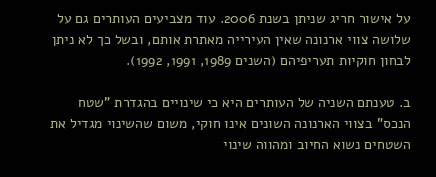על אישור חריג שניתן בשנת 2006. עוד מצביעים העותרים גם על שלושה צווי ארנונה שאין העירייה מאתרת אותם, ובשל כך לא ניתן לבחון חוקיות תעריפיהם (השנים 1989, 1991, 1992).

ב. טענתם השניה של העותרים היא כי שינויים בהגדרת "שטח הנכס" בצווי הארנונה השונים אינו חוקי, משום שהשינוי מגדיל את השטחים נשוא החיוב ומהווה שינוי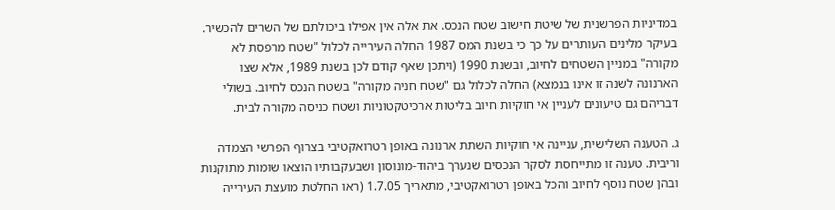במדיניות הפרשנית של שיטת חישוב שטח הנכס. את אלה אין אפילו ביכולתם של השרים להכשיר. בעיקר מלינים העותרים על כך כי בשנת המס 1987 החלה העירייה לכלול "שטח מרפסת לא מקורה" במניין השטחים לחיוב, ובשנת 1990 (ויתכן שאף קודם לכן בשנת 1989, אלא שצו הארנונה לשנה זו אינו בנמצא) החלה לכלול גם "שטח חניה מקורה" בשטח הנכס לחיוב. בשולי דבריהם גם טיעונים לעניין אי חוקיות חיוב בליטות ארכיטקטוניות ושטח כניסה מקורה לבית.

ג. הטענה השלישית, עניינה אי חוקיות השתת ארנונה באופן רטרואקטיבי בצרוף הפרשי הצמדה וריבית. טענה זו מתייחסת לסקר הנכסים שנערך ביהוד-מונוסון ושבעקבותיו הוצאו שומות מתוקנות ובהן שטח נוסף לחיוב והכל באופן רטרואקטיבי, מתאריך 1.7.05 (ראו החלטת מועצת העירייה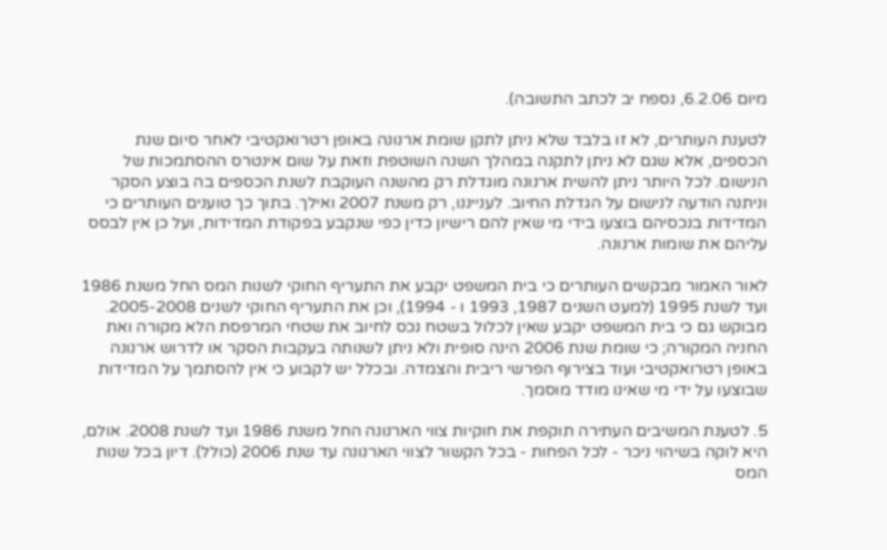מיום 6.2.06, נספח יב לכתב התשובה).

לטענת העותרים, לא זו בלבד שלא ניתן לתקן שומת ארנונה באופן רטרואקטיבי לאחר סיום שנת הכספים, אלא שגם לא ניתן לתקנה במהלך השנה השוטפת וזאת על שום אינטרס ההסתמכות של הנישום. לכל היותר ניתן להשית ארנונה מוגדלת רק מהשנה העוקבת לשנת הכספים בה בוצע הסקר וניתנה הודעה לנישום על הגדלת החיוב. לענייננו, רק משנת 2007 ואילך. בתוך כך טוענים העותרים כי המדידות בנכסיהם בוצעו בידי מי שאין להם רישיון כדין כפי שנקבע בפקודת המדידות, ועל כן אין לבסס עליהם את שומות ארנונה.

לאור האמור מבקשים העותרים כי בית המשפט יקבע את התעריף החוקי לשנות המס החל משנת 1986 ועד לשנת 1995 (למעט השנים 1987, 1993 ו - 1994), וכן את התעריף החוקי לשנים 2005-2008. מבוקש גם כי בית המשפט יקבע שאין לכלול בשטח נכס לחיוב את שטחי המרפסת הלא מקורה ואת החניה המקורה; כי שומת שנת 2006 הינה סופית ולא ניתן לשנותה בעקבות הסקר או לדרוש ארנונה באופן רטרואקטיבי ועוד בצירוף הפרשי ריבית והצמדה. ובכלל יש לקבוע כי אין להסתמך על המדידות שבוצעו על ידי מי שאינו מודד מוסמך.

5. לטענת המשיבים העתירה תוקפת את חוקיות צווי הארנונה החל משנת 1986 ועד לשנת 2008. אולם, היא לוקה בשיהוי ניכר - לכל הפחות - בכל הקשור לצווי הארנונה עד שנת 2006 (כולל). דיון בכל שנות המס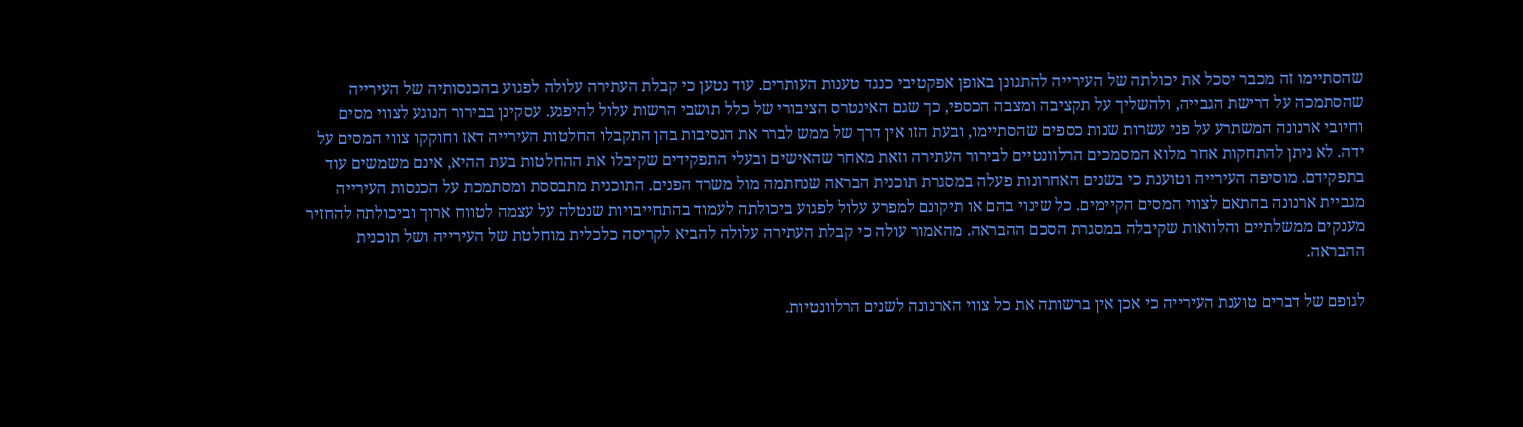שהסתיימו זה מכבר יסכל את יכולתה של העירייה להתגונן באופן אפקטיבי כנגד טענות העותרים. עוד נטען כי קבלת העתירה עלולה לפגוע בהכנסותיה של העירייה שהסתמכה על דרישת הגבייה, ולהשליך על תקציבה ומצבה הכספי, כך שגם האינטרס הציבורי של כלל תושבי הרשות עלול להיפגע. עסקינן בבירור הנוגע לצווי מסים וחיובי ארנונה המשתרע על פני עשרות שנות כספים שהסתיימו, ובעת הזו אין דרך של ממש לברר את הנסיבות בהן התקבלו החלטות העירייה דאז וחוקקו צווי המסים על ידה. לא ניתן להתחקות אחר מלוא המסמכים הרלוונטיים לבירור העתירה וזאת מאחר שהאישים ובעלי התפקידים שקיבלו את ההחלטות בעת ההיא, אינם משמשים עוד בתפקידם. מוסיפה העירייה וטוענת כי בשנים האחרונות פעלה במסגרת תוכנית הבראה שנחתמה מול משרד הפנים. התוכנית מתבססת ומסתמכת על הכנסות העירייה מגביית ארנונה בהתאם לצווי המסים הקיימים. כל שינוי בהם או תיקונם למפרע עלול לפגוע ביכולתה לעמוד בהתחייבויות שנטלה על עצמה לטווח ארוך וביכולתה להחזיר מענקים ממשלתיים והלוואות שקיבלה במסגרת הסכם ההבראה. מהאמור עולה כי קבלת העתירה עלולה להביא לקריסה כלכלית מוחלטת של העירייה ושל תוכנית ההבראה.

לגופם של דברים טוענת העירייה כי אכן אין ברשותה את כל צווי הארנונה לשנים הרלוונטיות.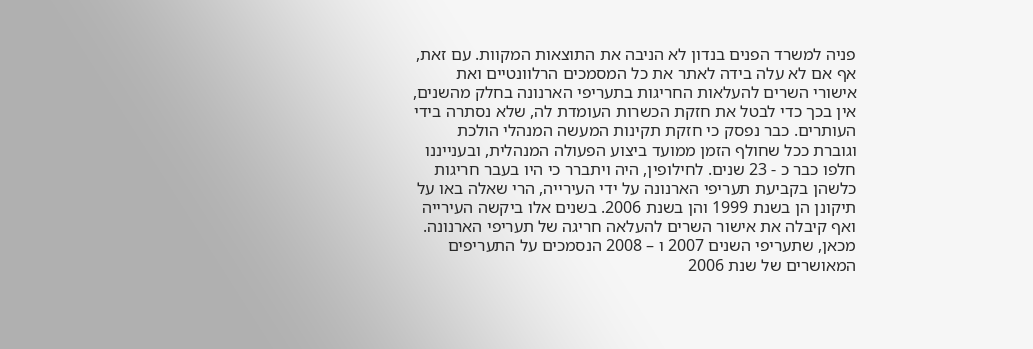פניה למשרד הפנים בנדון לא הניבה את התוצאות המקוות. עם זאת, אף אם לא עלה בידה לאתר את כל המסמכים הרלוונטיים ואת אישורי השרים להעלאות החריגות בתעריפי הארנונה בחלק מהשנים, אין בכך כדי לבטל את חזקת הכשרות העומדת לה, שלא נסתרה בידי העותרים. כבר נפסק כי חזקת תקינות המעשה המנהלי הולכת וגוברת ככל שחולף הזמן ממועד ביצוע הפעולה המנהלית, ובענייננו חלפו כבר כ - 23 שנים. לחילופין, היה ויתברר כי היו בעבר חריגות כלשהן בקביעת תעריפי הארנונה על ידי העירייה, הרי שאלה באו על תיקונן הן בשנת 1999 והן בשנת 2006. בשנים אלו ביקשה העירייה ואף קיבלה את אישור השרים להעלאה חריגה של תעריפי הארנונה. מכאן, שתעריפי השנים 2007 ו – 2008 הנסמכים על התעריפים המאושרים של שנת 2006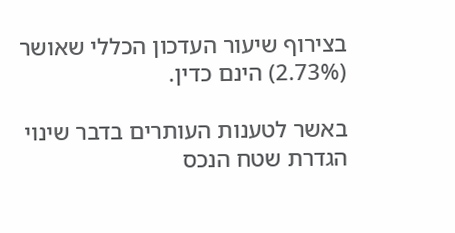בצירוף שיעור העדכון הכללי שאושר (2.73%) הינם כדין.

באשר לטענות העותרים בדבר שינוי הגדרת שטח הנכס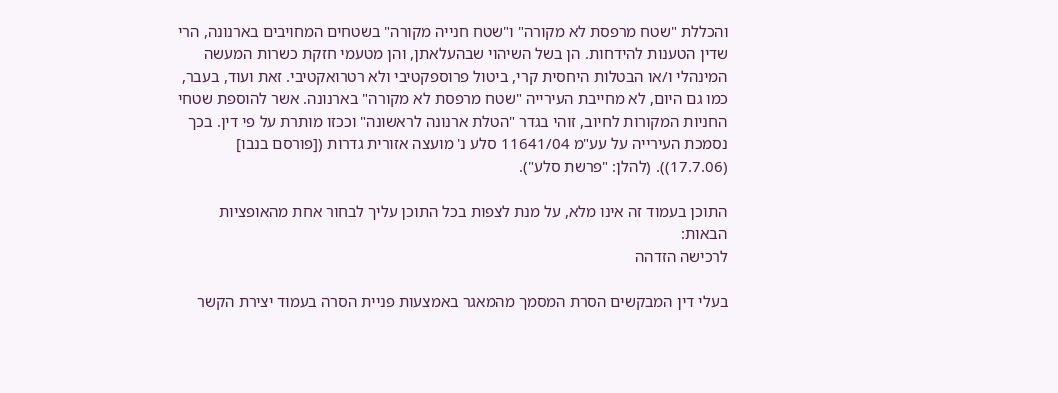והכללת "שטח מרפסת לא מקורה" ו"שטח חנייה מקורה" בשטחים המחויבים בארנונה, הרי שדין הטענות להידחות. הן בשל השיהוי שבהעלאתן, והן מטעמי חזקת כשרות המעשה המינהלי ו/או הבטלות היחסית קרי, ביטול פרוספקטיבי ולא רטרואקטיבי. זאת ועוד, בעבר, כמו גם היום, לא מחייבת העירייה "שטח מרפסת לא מקורה" בארנונה. אשר להוספת שטחי החניות המקורות לחיוב, זוהי בגדר "הטלת ארנונה לראשונה" וככזו מותרת על פי דין. בכך נסמכת העירייה על עע"מ 11641/04 סלע נ' מועצה אזורית גדרות ([פורסם בנבו] (17.7.06)). (להלן: "פרשת סלע").

התוכן בעמוד זה אינו מלא, על מנת לצפות בכל התוכן עליך לבחור אחת מהאופציות הבאות:
לרכישה הזדהה

בעלי דין המבקשים הסרת המסמך מהמאגר באמצעות פניית הסרה בעמוד יצירת הקשר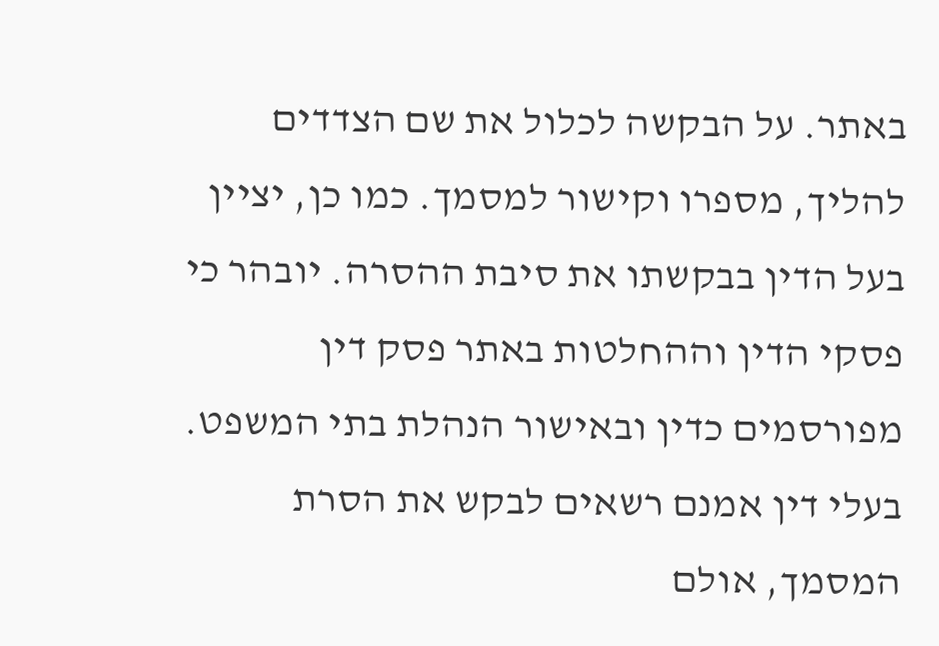באתר. על הבקשה לכלול את שם הצדדים להליך, מספרו וקישור למסמך. כמו כן, יציין בעל הדין בבקשתו את סיבת ההסרה. יובהר כי פסקי הדין וההחלטות באתר פסק דין מפורסמים כדין ובאישור הנהלת בתי המשפט. בעלי דין אמנם רשאים לבקש את הסרת המסמך, אולם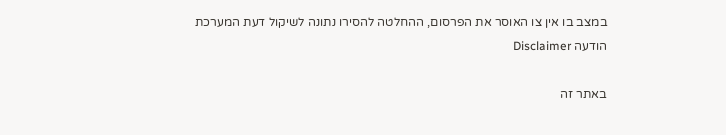במצב בו אין צו האוסר את הפרסום, ההחלטה להסירו נתונה לשיקול דעת המערכת
הודעה Disclaimer

באתר זה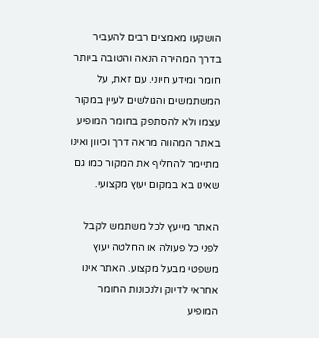הושקעו מאמצים רבים להעביר בדרך המהירה הנאה והטובה ביותר חומר ומידע חיוני. עם זאת, על המשתמשים והגולשים לעיין במקור עצמו ולא להסתפק בחומר המופיע באתר המהווה מראה דרך וכיוון ואינו מתיימר להחליף את המקור כמו גם שאינו בא במקום יעוץ מקצועי.

האתר מייעץ לכל משתמש לקבל לפני כל פעולה או החלטה יעוץ משפטי מבעל מקצוע. האתר אינו אחראי לדיוק ולנכונות החומר המופיע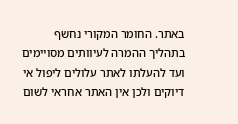באתר. החומר המקורי נחשף בתהליך ההמרה לעיוותים מסויימים ועד להעלתו לאתר עלולים ליפול אי דיוקים ולכן אין האתר אחראי לשום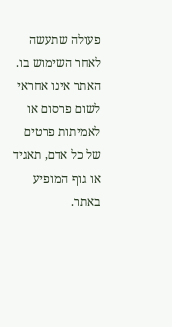פעולה שתעשה לאחר השימוש בו. האתר אינו אחראי לשום פרסום או לאמיתות פרטים של כל אדם, תאגיד או גוף המופיע באתר.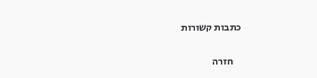כתבות קשורות

    חזרה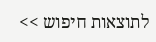לתוצאות חיפוש >>